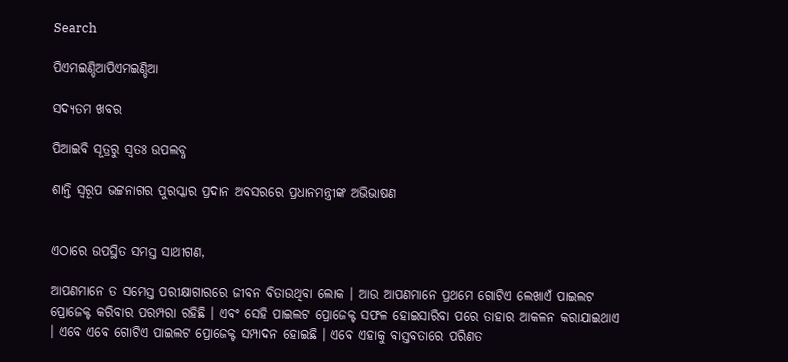Search

ପିଏମଇଣ୍ଡିଆପିଏମଇଣ୍ଡିଆ

ସଦ୍ୟତମ ଖବର

ପିଆଇବି ସୂତ୍ରରୁ ସ୍ବତଃ ଉପଲବ୍ଧ

ଶାନ୍ତି ସ୍ୱରୂପ ଭଟ୍ଟନାଗର ପୁରସ୍କାର ପ୍ରଦାନ ଅବସରରେ ପ୍ରଧାନମନ୍ତ୍ରୀଙ୍କ ଅଭିଭାଷଣ


ଏଠାରେ ଉପସ୍ଥିତ ସମସ୍ତ ସାଥୀଗଣ,

ଆପଣମାନେ ତ ସମେସ୍ତ ପରୀକ୍ଷାଗାରରେ ଜୀବନ ବିତାଉଥିବା ଲୋକ । ଆଉ ଆପଣମାନେ ପ୍ରଥମେ ଗୋଟିଏ ଲେଖାଏଁ ପାଇଲଟ ପ୍ରୋଜେକ୍ଟ କରିବାର ପରମ୍ପରା ରହିଛି । ଏବଂ ସେହି ପାଇଲଟ ପ୍ରୋଜେକ୍ଟ ସଫଳ ହୋଇସାରିବା ପରେ ତାହାର ଆକଳନ କରାଯାଇଥାଏ । ଏବେ ଏବେ ଗୋଟିଏ ପାଇଲଟ ପ୍ରୋଜେକ୍ଟ ସମ୍ପାଦନ ହୋଇଛି । ଏବେ ଏହାକୁ ବାସ୍ତବତାରେ ପରିଣତ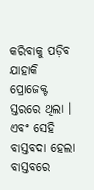କରିବାକୁ ପଡ଼ିବ ଯାହାକି ପ୍ରୋଜେକ୍ଟ ସ୍ତରରେ ଥିଲା । ଏବଂ ସେହି ବାସ୍ତବଦା ହେଲା ବାସ୍ତବରେ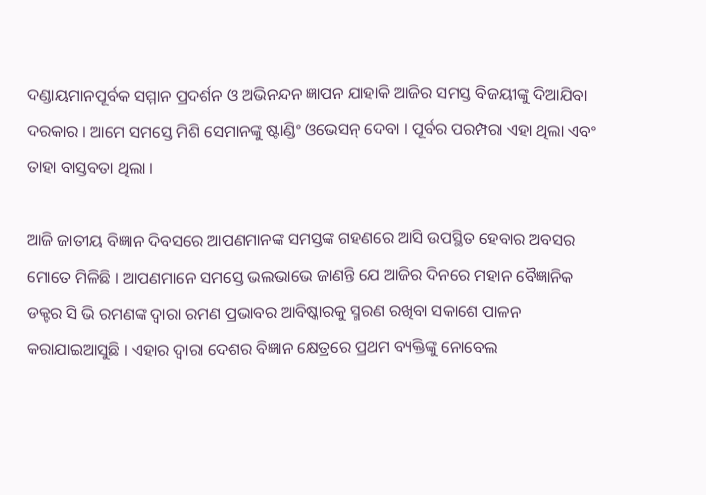ଦଣ୍ଡାୟମାନପୂର୍ବକ ସମ୍ମାନ ପ୍ରଦର୍ଶନ ଓ ଅଭିନନ୍ଦନ ଜ୍ଞାପନ ଯାହାକି ଆଜିର ସମସ୍ତ ବିଜୟୀଙ୍କୁ ଦିଆଯିବା ଦରକାର । ଆମେ ସମସ୍ତେ ମିଶି ସେମାନଙ୍କୁ ଷ୍ଟାଣ୍ଡିଂ ଓଭେସନ୍‌ ଦେବା । ପୂର୍ବର ପରମ୍ପରା ଏହା ଥିଲା ଏବଂ ତାହା ବାସ୍ତବତା ଥିଲା ।

ଆଜି ଜାତୀୟ ବିଜ୍ଞାନ ଦିବସରେ ଆପଣମାନଙ୍କ ସମସ୍ତଙ୍କ ଗହଣରେ ଆସି ଉପସ୍ଥିତ ହେବାର ଅବସର ମୋତେ ମିଳିଛି । ଆପଣମାନେ ସମସ୍ତେ ଭଲଭାଭେ ଜାଣନ୍ତି ଯେ ଆଜିର ଦିନରେ ମହାନ ବୈଜ୍ଞାନିକ ଡକ୍ଟର ସି ଭି ରମଣଙ୍କ ଦ୍ୱାରା ରମଣ ପ୍ରଭାବର ଆବିଷ୍କାରକୁ ସ୍ମରଣ ରଖିବା ସକାଶେ ପାଳନ କରାଯାଇଆସୁଛି । ଏହାର ଦ୍ୱାରା ଦେଶର ବିଜ୍ଞାନ କ୍ଷେତ୍ରରେ ପ୍ରଥମ ବ୍ୟକ୍ତିଙ୍କୁ ନୋବେଲ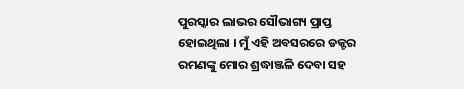ପୁରସ୍କାର ଲାଭର ସୌଭାଗ୍ୟ ପ୍ରାପ୍ତ ହୋଇଥିଲା । ମୁଁ ଏହି ଅବସରରେ ଡକ୍ଟର ରମଣଙ୍କୁ ମୋର ଶ୍ରଦ୍ଧାଞ୍ଜଳି ଦେବା ସହ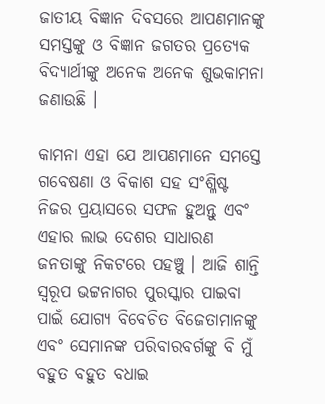ଜାତୀୟ ବିଜ୍ଞାନ ଦିବସରେ ଆପଣମାନଙ୍କୁ ସମସ୍ତଙ୍କୁ ଓ ବିଜ୍ଞାନ ଜଗତର ପ୍ରତ୍ୟେକ ବିଦ୍ୟାର୍ଥୀଙ୍କୁ ଅନେକ ଅନେକ ଶୁଭକାମନା ଜଣାଉଛି ।

କାମନା ଏହା ଯେ ଆପଣମାନେ ସମସ୍ତେ ଗବେଷଣା ଓ ବିକାଶ ସହ ସଂଶ୍ଳିଷ୍ଟ ନିଜର ପ୍ରୟାସରେ ସଫଳ ହୁଅନ୍ତୁ ଏବଂ ଏହାର ଲାଭ ଦେଶର ସାଧାରଣ ଜନତାଙ୍କୁ ନିକଟରେ ପହଞ୍ଚୁ । ଆଜି ଶାନ୍ତି ସ୍ୱରୂପ ଭଟ୍ଟନାଗର ପୁରସ୍କାର ପାଇବା ପାଇଁ ଯୋଗ୍ୟ ବିବେଚିତ ବିଜେତାମାନଙ୍କୁ ଏବଂ ସେମାନଙ୍କ ପରିବାରବର୍ଗଙ୍କୁ ବି ମୁଁ ବହୁତ ବହୁତ ବଧାଇ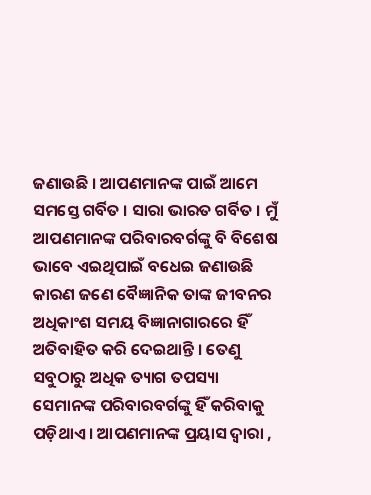ଜଣାଉଛି । ଆପଣମାନଙ୍କ ପାଇଁ ଆମେ ସମସ୍ତେ ଗର୍ବିତ । ସାରା ଭାରତ ଗର୍ବିତ । ମୁଁ ଆପଣମାନଙ୍କ ପରିବାରବର୍ଗଙ୍କୁ ବି ବିଶେଷ ଭାବେ ଏଇଥିପାଇଁ ବଧେଇ ଜଣାଉଛି କାରଣ ଜଣେ ବୈଜ୍ଞାନିକ ତାଙ୍କ ଜୀବନର ଅଧିକାଂଶ ସମୟ ବିଜ୍ଞାନାଗାରରେ ହିଁ ଅତିବାହିତ କରି ଦେଇଥାନ୍ତି । ତେଣୁ ସବୁଠାରୁ ଅଧିକ ତ୍ୟାଗ ତପସ୍ୟା ସେମାନଙ୍କ ପରିବାରବର୍ଗଙ୍କୁ ହିଁ କରିବାକୁ ପଡ଼ିଥାଏ । ଆପଣମାନଙ୍କ ପ୍ରୟାସ ଦ୍ୱାରା ,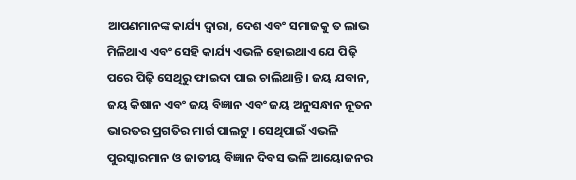ଆପଣମାନଙ୍କ କାର୍ଯ୍ୟ ଦ୍ୱାରା, ଦେଶ ଏବଂ ସମାଜକୁ ତ ଲାଭ ମିଳିଥାଏ ଏବଂ ସେହି କାର୍ଯ୍ୟ ଏଭଳି ହୋଇଥାଏ ଯେ ପିଢ଼ି ପରେ ପିଢ଼ି ସେଥିରୁ ଫାଇଦା ପାଇ ଚାଲିଥାନ୍ତି । ଜୟ ଯବାନ, ଜୟ କିଷାନ ଏବଂ ଜୟ ବିଜ୍ଞାନ ଏବଂ ଜୟ ଅନୁସନ୍ଧାନ ନୂତନ ଭାରତର ପ୍ରଗତିର ମାର୍ଗ ପାଲଟୁ । ସେଥିପାଇଁ ଏଭଳି ପୁରସ୍କାରମାନ ଓ ଜାତୀୟ ବିଜ୍ଞାନ ଦିବସ ଭଳି ଆୟୋଜନର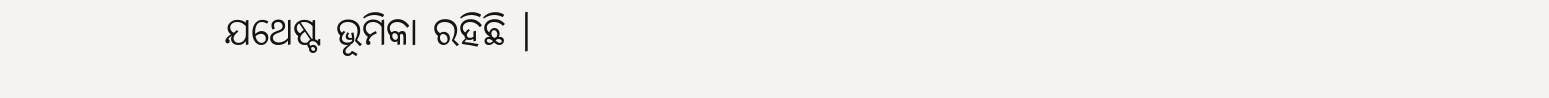ଯଥେଷ୍ଟ ଭୂମିକା ରହିଛି ।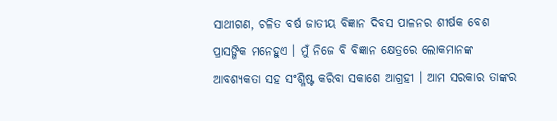ସାଥୀଗଣ, ଚଳିତ ବର୍ଷ ଜାତୀୟ ବିଜ୍ଞାନ ଦିବସ ପାଳନର ଶୀର୍ଷକ ବେଶ ପ୍ରାସଙ୍ଗିକ ମନେହୁଏ । ମୁଁ ନିଜେ ବି ବିଜ୍ଞାନ କ୍ଷେତ୍ରରେ ଲୋକମାନଙ୍କ ଆବଶ୍ୟକତା ସହ ସଂଶ୍ଳିଷ୍ଟ କରିବା ସକାଶେ ଆଗ୍ରହୀ । ଆମ ସରକାର ତାଙ୍କର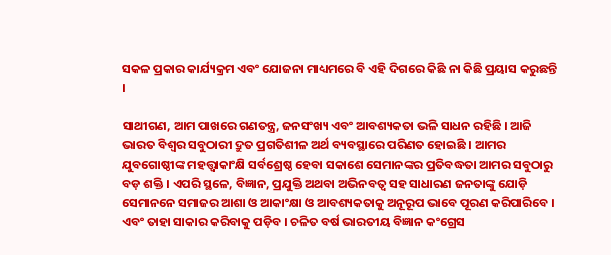ସକଳ ପ୍ରକାର କାର୍ଯ୍ୟକ୍ରମ ଏବଂ ଯୋଜନା ମାଧ୍ୟମରେ ବି ଏହି ଦିଗରେ କିଛି ନା କିଛି ପ୍ରୟାସ କରୁଛନ୍ତି ।

ସାଥୀଗଣ, ଆମ ପାଖରେ ଗଣତନ୍ତ୍ର, ଜନସଂଖ୍ୟ ଏବଂ ଆବଶ୍ୟକତା ଭଳି ସାଧନ ରହିଛି । ଆଜି ଭାରତ ବିଶ୍ୱର ସବୁଠାରୀ ଦ୍ରୁତ ପ୍ରଗତିଶୀଳ ଅର୍ଥ ବ୍ୟବସ୍ଥାରେ ପରିଣତ ହୋଇଛି । ଆମର ଯୁବଗୋଷ୍ଠୀଙ୍କ ମହତ୍ତ୍ୱାକାଂକ୍ଷି ସର୍ବଶ୍ରେଷ୍ଠ ହେବା ସକାଶେ ସେମାନଙ୍କର ପ୍ରତିବଦ୍ଧତା ଆମର ସବୁଠାରୁ ବଡ଼ ଶକ୍ତି । ଏପରି ସ୍ଥଳେ, ବିଜ୍ଞାନ, ପ୍ରଯୁକ୍ତି ଅଥବା ଅଭିନବତ୍ୱ ସହ ସାଧାରଣ ଜନତାଙ୍କୁ ଯୋଡ଼ି ସେମାନନେ ସମାଜର ଆଶା ଓ ଆକାଂକ୍ଷା ଓ ଆବଶ୍ୟକତାକୁ ଅନୂରୂପ ଭାବେ ପୂରଣ କରିପାରିବେ । ଏବଂ ତାହା ସାକାର କରିବାକୁ ପଡ଼ିବ । ଚଳିତ ବର୍ଷ ଭାରତୀୟ ବିଜ୍ଞାନ କଂଗ୍ରେସ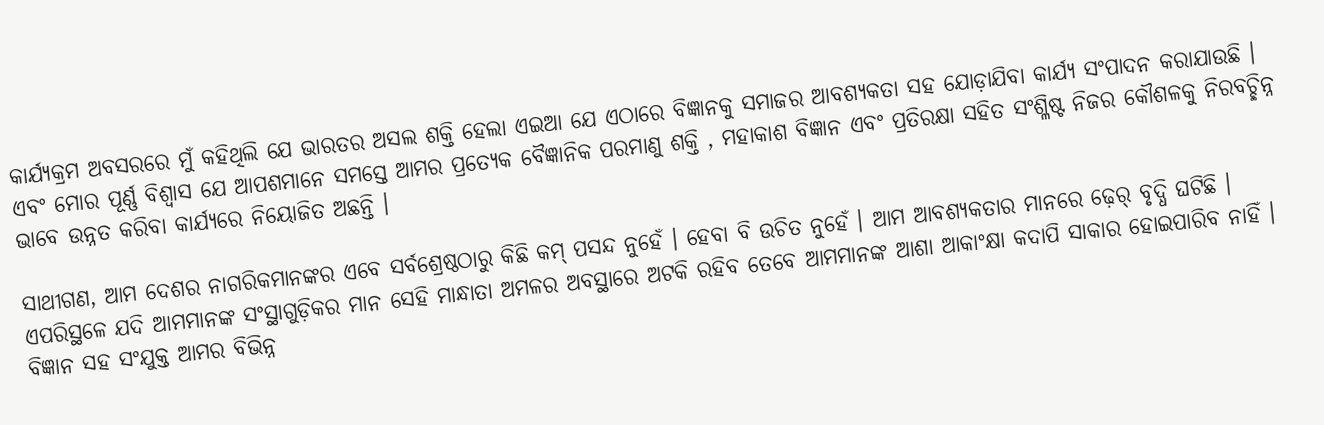କାର୍ଯ୍ୟକ୍ରମ ଅବସରରେ ମୁଁ କହିଥିଲି ଯେ ଭାରତର ଅସଲ ଶକ୍ତି ହେଲା ଏଇଆ ଯେ ଏଠାରେ ବିଜ୍ଞାନକୁ ସମାଜର ଆବଶ୍ୟକତା ସହ ଯୋଡ଼ାଯିବା କାର୍ଯ୍ୟ ସଂପାଦନ କରାଯାଉଛି । ଏବଂ ମୋର ପୂର୍ଣ୍ଣ ବିଶ୍ୱାସ ଯେ ଆପଶମାନେ ସମସ୍ତେ ଆମର ପ୍ରତ୍ୟେକ ବୈଜ୍ଞାନିକ ପରମାଣୁ ଶକ୍ତି , ମହାକାଶ ବିଜ୍ଞାନ ଏବଂ ପ୍ରତିରକ୍ଷା ସହିତ ସଂଶ୍ଳିଷ୍ଟ ନିଜର କୌଶଳକୁ ନିରବଚ୍ଛିନ୍ନ ଭାବେ ଉନ୍ନତ କରିବା କାର୍ଯ୍ୟରେ ନିୟୋଜିତ ଅଛନ୍ତି ।

ସାଥୀଗଣ, ଆମ ଦେଶର ନାଗରିକମାନଙ୍କର ଏବେ ସର୍ବଶ୍ରେଷ୍ଠଠାରୁ କିଛି କମ୍‌ ପସନ୍ଦ ନୁହେଁ । ହେବା ବି ଉଚିତ ନୁହେଁ । ଆମ ଆବଶ୍ୟକତାର ମାନରେ ଢ଼େର୍‌ ବୃଦ୍ଧି ଘଟିଛି । ଏପରିସ୍ଥଳେ ଯଦି ଆମମାନଙ୍କ ସଂସ୍ଥାଗୁଡ଼ିକର ମାନ ସେହି ମାନ୍ଧାତା ଅମଳର ଅବସ୍ଥାରେ ଅଟକି ରହିବ ତେବେ ଆମମାନଙ୍କ ଆଶା ଆକାଂକ୍ଷା କଦାପି ସାକାର ହୋଇପାରିବ ନାହିଁ । ବିଜ୍ଞାନ ସହ ସଂଯୁକ୍ତ ଆମର ବିଭିନ୍ନ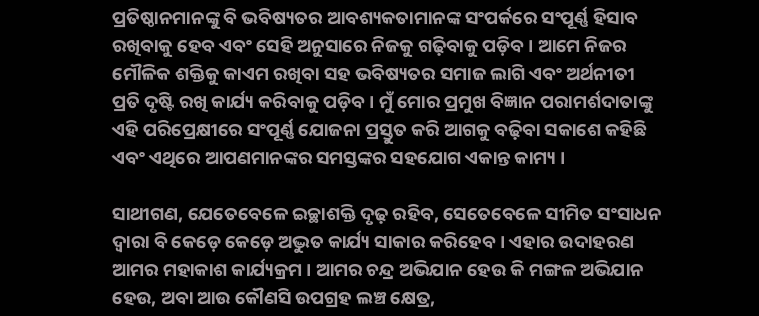ପ୍ରତିଷ୍ଠାନମାନଙ୍କୁ ବି ଭବିଷ୍ୟତର ଆବଶ୍ୟକତାମାନଙ୍କ ସଂପର୍କରେ ସଂପୂର୍ଣ୍ଣ ହିସାବ ରଖିବାକୁ ହେବ ଏବଂ ସେହି ଅନୁସାରେ ନିଜକୁ ଗଢ଼ିବାକୁ ପଡ଼ିବ । ଆମେ ନିଜର ମୌଳିକ ଶକ୍ତିକୁ କାଏମ ରଖିବା ସହ ଭବିଷ୍ୟତର ସମାଜ ଲାଗି ଏବଂ ଅର୍ଥନୀତୀ ପ୍ରତି ଦୃଷ୍ଟି ରଖି କାର୍ଯ୍ୟ କରିବାକୁ ପଡ଼ିବ । ମୁଁ ମୋର ପ୍ରମୁଖ ବିଜ୍ଞାନ ପରାମର୍ଶଦାତାଙ୍କୁ ଏହି ପରିପ୍ରେକ୍ଷୀରେ ସଂପୂର୍ଣ୍ଣ ଯୋଜନା ପ୍ରସ୍ତୁତ କରି ଆଗକୁ ବଢ଼ିବା ସକାଶେ କହିଛି ଏବଂ ଏଥିରେ ଆପଣମାନଙ୍କର ସମସ୍ତଙ୍କର ସହଯୋଗ ଏକାନ୍ତ କାମ୍ୟ ।

ସାଥୀଗଣ, ଯେତେବେଳେ ଇଚ୍ଛାଶକ୍ତି ଦୃଢ଼ ରହିବ, ସେତେବେଳେ ସୀମିତ ସଂସାଧନ ଦ୍ୱାରା ବି କେଡ଼େ କେଡ଼େ ଅଦ୍ଭୁତ କାର୍ଯ୍ୟ ସାକାର କରିହେବ । ଏହାର ଉଦାହରଣ ଆମର ମହାକାଶ କାର୍ଯ୍ୟକ୍ରମ । ଆମର ଚନ୍ଦ୍ର ଅଭିଯାନ ହେଉ କି ମଙ୍ଗଳ ଅଭିଯାନ ହେଉ, ଅବା ଆଉ କୌଣସି ଉପଗ୍ରହ ଲଞ୍ଚ କ୍ଷେତ୍ର,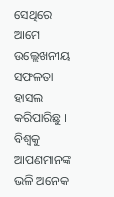ସେଥିରେ ଆମେ ଉଲ୍ଲେଖନୀୟ ସଫଳତା ହାସଲ କରିପାରିଛୁ । ବିଶ୍ୱକୁ ଆପଣମାନଙ୍କ ଭଳି ଅନେକ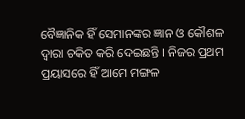ବୈଜ୍ଞାନିକ ହିଁ ସେମାନଙ୍କର ଜ୍ଞାନ ଓ କୌଶଳ ଦ୍ୱାରା ଚକିତ କରି ଦେଇଛନ୍ତି । ନିଜର ପ୍ରଥମ ପ୍ରୟାସରେ ହିଁ ଆମେ ମଙ୍ଗଳ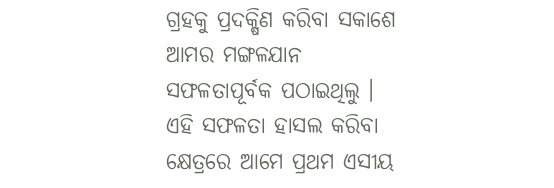ଗ୍ରହକୁ ପ୍ରଦକ୍ଷିଣ କରିବା ସକାଶେ ଆମର ମଙ୍ଗଳଯାନ ସଫଳତାପୂର୍ବକ ପଠାଇଥିଲୁ । ଏହି ସଫଳତା ହାସଲ କରିବା କ୍ଷେତ୍ରରେ ଆମେ ପ୍ରଥମ ଏସୀୟ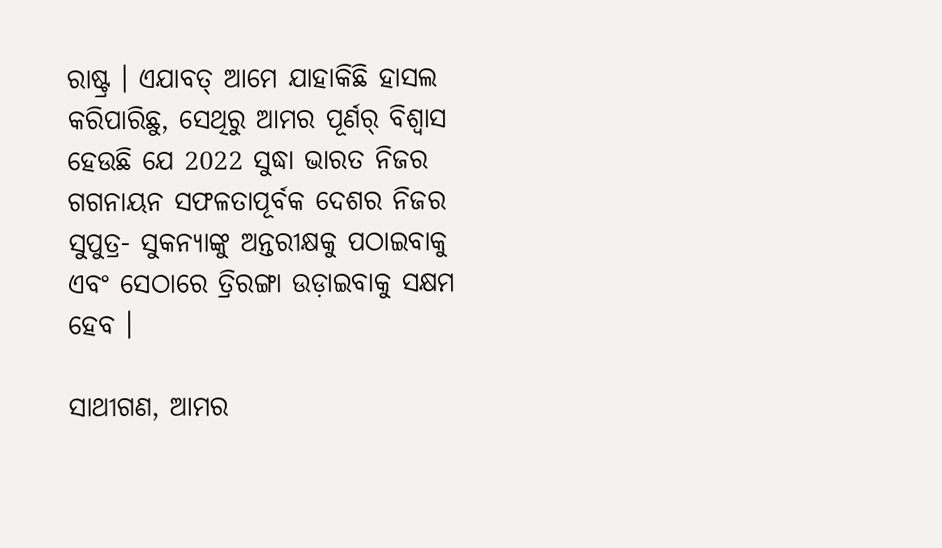ରାଷ୍ଟ୍ର । ଏଯାବତ୍ ଆମେ ଯାହାକିଛି ହାସଲ କରିପାରିଛୁ, ସେଥିରୁ ଆମର ପୂର୍ଣର୍ ବିଶ୍ୱାସ ହେଉଛି ଯେ 2022 ସୁଦ୍ଧା ଭାରତ ନିଜର ଗଗନାୟନ ସଫଳତାପୂର୍ବକ ଦେଶର ନିଜର ସୁପୁତ୍ର- ସୁକନ୍ୟାଙ୍କୁ ଅନ୍ତରୀକ୍ଷକୁ ପଠାଇବାକୁ ଏବଂ ସେଠାରେ ତ୍ରିରଙ୍ଗା ଉଡ଼ାଇବାକୁ ସକ୍ଷମ ହେବ ।

ସାଥୀଗଣ, ଆମର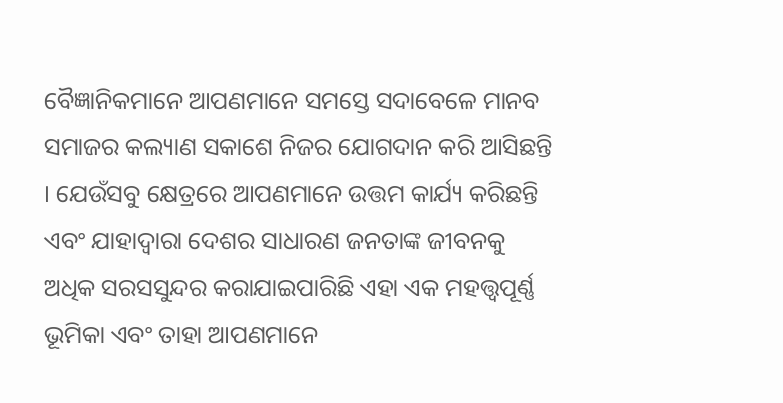ବୈଜ୍ଞାନିକମାନେ ଆପଣମାନେ ସମସ୍ତେ ସଦାବେଳେ ମାନବ ସମାଜର କଲ୍ୟାଣ ସକାଶେ ନିଜର ଯୋଗଦାନ କରି ଆସିଛନ୍ତି । ଯେଉଁସବୁ କ୍ଷେତ୍ରରେ ଆପଣମାନେ ଉତ୍ତମ କାର୍ଯ୍ୟ କରିଛନ୍ତି ଏବଂ ଯାହାଦ୍ୱାରା ଦେଶର ସାଧାରଣ ଜନତାଙ୍କ ଜୀବନକୁ ଅଧିକ ସରସସୁନ୍ଦର କରାଯାଇପାରିଛି ଏହା ଏକ ମହତ୍ତ୍ୱପୂର୍ଣ୍ଣ ଭୂମିକା ଏବଂ ତାହା ଆପଣମାନେ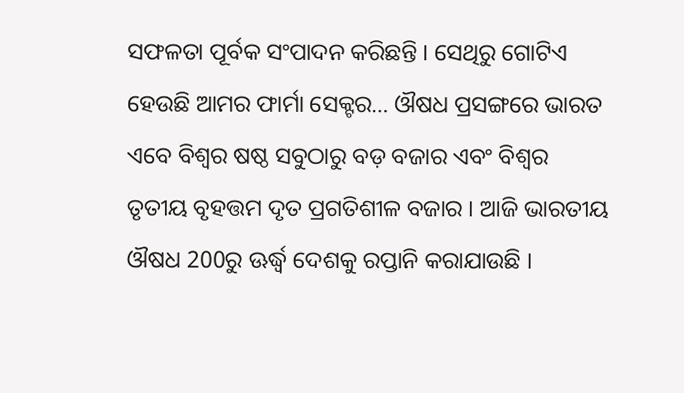ସଫଳତା ପୂର୍ବକ ସଂପାଦନ କରିଛନ୍ତି । ସେଥିରୁ ଗୋଟିଏ ହେଉଛି ଆମର ଫାର୍ମା ସେକ୍ଟର… ଔଷଧ ପ୍ରସଙ୍ଗରେ ଭାରତ ଏବେ ବିଶ୍ୱର ଷଷ୍ଠ ସବୁଠାରୁ ବଡ଼ ବଜାର ଏବଂ ବିଶ୍ୱର ତୃତୀୟ ବୃହତ୍ତମ ଦୃତ ପ୍ରଗତିଶୀଳ ବଜାର । ଆଜି ଭାରତୀୟ ଔଷଧ 200ରୁ ଊର୍ଦ୍ଧ୍ଵ ଦେଶକୁ ରପ୍ତାନି କରାଯାଉଛି ।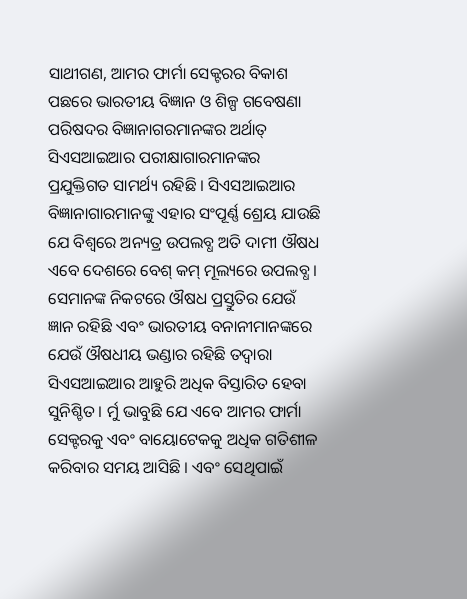ସାଥୀଗଣ, ଆମର ଫାର୍ମା ସେକ୍ଟରର ବିକାଶ ପଛରେ ଭାରତୀୟ ବିଜ୍ଞାନ ଓ ଶିଳ୍ପ ଗବେଷଣା ପରିଷଦର ବିଜ୍ଞାନାଗରମାନଙ୍କର ଅର୍ଥାତ୍ ସିଏସଆଇଆର ପରୀକ୍ଷାଗାରମାନଙ୍କର ପ୍ରଯୁକ୍ତିଗତ ସାମର୍ଥ୍ୟ ରହିଛି । ସିଏସଆଇଆର ବିଜ୍ଞାନାଗାରମାନଙ୍କୁ ଏହାର ସଂପୂର୍ଣ୍ଣ ଶ୍ରେୟ ଯାଉଛି ଯେ ବିଶ୍ୱରେ ଅନ୍ୟତ୍ର ଉପଲବ୍ଧ ଅତି ଦାମୀ ଔଷଧ ଏବେ ଦେଶରେ ବେଶ୍ କମ୍ ମୂଲ୍ୟରେ ଉପଲବ୍ଧ । ସେମାନଙ୍କ ନିକଟରେ ଔଷଧ ପ୍ରସ୍ତୁତିର ଯେଉଁ ଜ୍ଞାନ ରହିଛି ଏବଂ ଭାରତୀୟ ବନାନୀମାନଙ୍କରେ ଯେଉଁ ଔଷଧୀୟ ଭଣ୍ଡାର ରହିଛି ତଦ୍ୱାରା ସିଏସଆଇଆର ଆହୁରି ଅଧିକ ବିସ୍ତାରିତ ହେବା ସୁନିଶ୍ଚିତ । ର୍ମୁ ଭାବୁଛି ଯେ ଏବେ ଆମର ଫାର୍ମା ସେକ୍ଟରକୁ ଏବଂ ବାୟୋଟେକକୁ ଅଧିକ ଗତିଶୀଳ କରିବାର ସମୟ ଆସିଛି । ଏବଂ ସେଥିପାଇଁ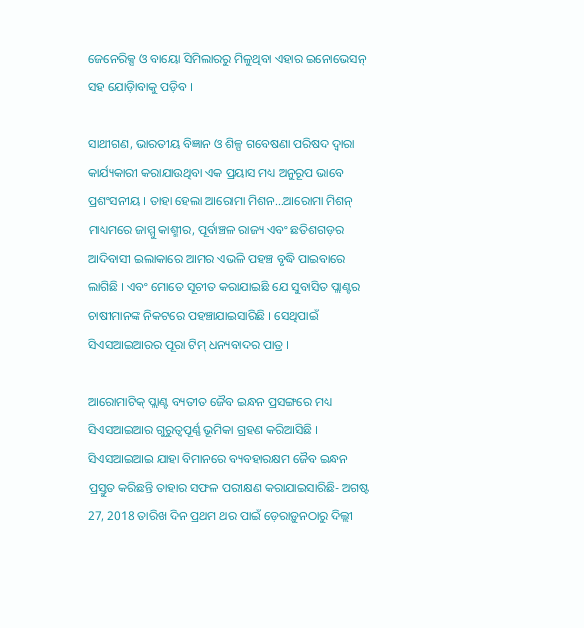ଜେନେରିକ୍ସ ଓ ବାୟୋ ସିମିଲାରରୁ ମିଳୁଥିବା ଏହାର ଇନୋଭେସନ୍ ସହ ଯୋଡ଼ିାବାକୁ ପଡ଼ିବ ।

ସାଥୀଗଣ, ଭାରତୀୟ ବିଜ୍ଞାନ ଓ ଶିଳ୍ପ ଗବେଷଣା ପରିଷଦ ଦ୍ୱାରା କାର୍ଯ୍ୟକାରୀ କରାଯାଉଥିବା ଏକ ପ୍ରୟାସ ମଧ୍ୟ ଅନୁରୂପ ଭାବେ ପ୍ରଶଂସନୀୟ । ତାହା ହେଲା ଆରୋମା ମିଶନ…ଆରୋମା ମିଶନ୍ ମାଧ୍ୟମରେ ଜାମ୍ମୁ କାଶ୍ମୀର, ପୂର୍ବାଞ୍ଚଳ ରାଜ୍ୟ ଏବଂ ଛତିଶଗଡ଼ର ଆଦିବାସୀ ଇଲାକାରେ ଆମର ଏଭଳି ପହଞ୍ଚ ବୃଦ୍ଧି ପାଇବାରେ ଲାଗିଛି । ଏବଂ ମୋତେ ସୂଚୀତ କରାଯାଇଛି ଯେ ସୁବାସିତ ପ୍ଲାଣ୍ଟର ଚାଷୀମାନଙ୍କ ନିକଟରେ ପହଞ୍ଚାଯାଇସାରିଛି । ସେଥିପାଇଁ ସିଏସଆଇଆରର ପୂରା ଟିମ୍ ଧନ୍ୟବାଦର ପାତ୍ର ।

ଆରୋମାଟିକ୍ ପ୍ଲାଣ୍ଟ ବ୍ୟତୀତ ଜୈବ ଇନ୍ଧନ ପ୍ରସଙ୍ଗରେ ମଧ୍ୟ ସିଏସଆଇଆର ଗୁରୁତ୍ୱପୂର୍ଣ୍ଣ ଭୂମିକା ଗ୍ରହଣ କରିଆସିଛି । ସିଏସଆଇଆଇ ଯାହା ବିମାନରେ ବ୍ୟବହାରକ୍ଷମ ଜୈବ ଇନ୍ଧନ ପ୍ରସ୍ତୁତ କରିଛନ୍ତି ତାହାର ସଫଳ ପରୀକ୍ଷଣ କରାଯାଇସାରିଛି- ଅଗଷ୍ଟ 27, 2018 ତାରିଖ ଦିନ ପ୍ରଥମ ଥର ପାଇଁ ଡ଼େରାଡ଼ୁନଠାରୁ ଦିଲ୍ଲୀ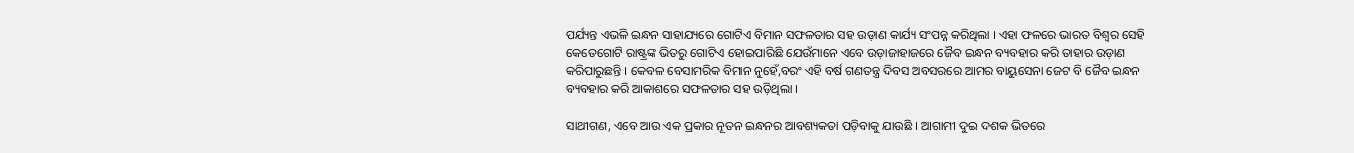ପର୍ଯ୍ୟନ୍ତ ଏଭଳି ଇନ୍ଧନ ସାହାଯ୍ୟରେ ଗୋଟିଏ ବିମାନ ସଫଳତାର ସହ ଉଡ଼ାଣ କାର୍ଯ୍ୟ ସଂପନ୍ନ କରିଥିଲା । ଏହା ଫଳରେ ଭାରତ ବିଶ୍ୱର ସେହି କେତେଗୋଟି ରାଷ୍ଟ୍ରଙ୍କ ଭିତରୁ ଗୋଟିଏ ହୋଇପାରିଛି ଯେଉଁମାନେ ଏବେ ଉଡ଼ାଜାହାଜରେ ଜୈବ ଇନ୍ଧନ ବ୍ୟବହାର କରି ତାହାର ଉଡ଼ାଣ କରିପାରୁଛନ୍ତି । କେବଳ ବେସାମରିକ ବିମାନ ନୁହେଁ,ବରଂ ଏହି ବର୍ଷ ଗଣତନ୍ତ୍ର ଦିବସ ଅବସରରେ ଆମର ବାୟୁସେନା ଜେଟ ବି ଜୈବ ଇନ୍ଧନ ବ୍ୟବହାର କରି ଆକାଶରେ ସଫଳତାର ସହ ଉଡ଼ିଥିଲା ।

ସାଥୀଗଣ, ଏବେ ଆଉ ଏକ ପ୍ରକାର ନୂତନ ଇନ୍ଧନର ଆବଶ୍ୟକତା ପଡ଼ିବାକୁ ଯାଉଛି । ଆଗାମୀ ଦୁଇ ଦଶକ ଭିତରେ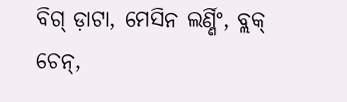ବିଗ୍ ଡ଼ାଟା, ମେସିନ ଲର୍ଣ୍ଣିଂ, ବ୍ଲକ୍ ଚେନ୍,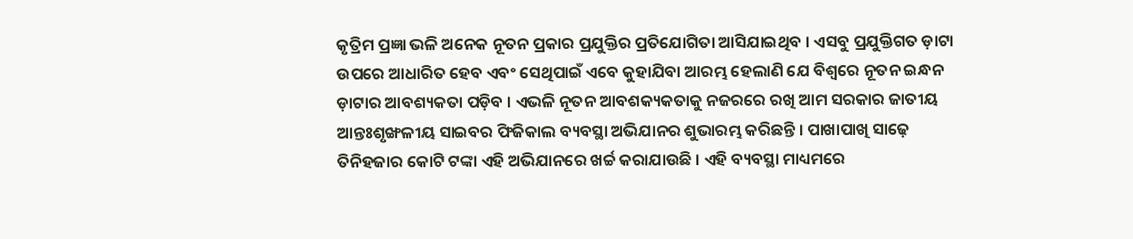କୃତ୍ରିମ ପ୍ରଜ୍ଞା ଭଳି ଅନେକ ନୂତନ ପ୍ରକାର ପ୍ରଯୁକ୍ତିର ପ୍ରତିଯୋଗିତା ଆସିଯାଇଥିବ । ଏସବୁ ପ୍ରଯୁକ୍ତିଗତ ଡ଼ାଟା ଉପରେ ଆଧାରିତ ହେବ ଏବଂ ସେଥିପାଇଁ ଏବେ କୁହାଯିବା ଆରମ୍ଭ ହେଲାଣି ଯେ ବିଶ୍ୱରେ ନୂତନ ଇନ୍ଧନ ଡ଼ାଟାର ଆବଶ୍ୟକତା ପଡ଼ିବ । ଏଭଳି ନୂତନ ଆବଶକ୍ୟକତାକୁ ନଜରରେ ରଖି ଆମ ସରକାର ଜାତୀୟ ଆନ୍ତଃଶୃଙ୍ଖଳୀୟ ସାଇବର ଫିଜିକାଲ ବ୍ୟବସ୍ଥା ଅଭିଯାନର ଶୁଭାରମ୍ଭ କରିଛନ୍ତି । ପାଖାପାଖି ସାଢ଼େ ତିନିହଜାର କୋଟି ଟଙ୍କା ଏହି ଅଭିଯାନରେ ଖର୍ଚ୍ଚ କରାଯାଉଛି । ଏହି ବ୍ୟବସ୍ଥା ମାଧ୍ୟମରେ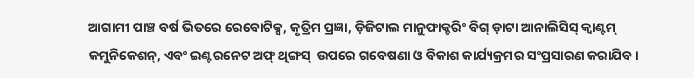ଆଗାମୀ ପାଞ୍ଚ ବର୍ଷ ଭିତରେ ରେବୋଟିକ୍ସ, କୃତ୍ରିମ ପ୍ରଜ୍ଞା, ଡ଼ିଜିଟାଲ ମାନୁଫାକ୍ଚରିଂ ବିଗ୍ ଡ଼ାଟା ଆନାଲିସିସ୍ କ୍ୱାଣ୍ଟମ୍ କମୁନିକେଶନ୍, ଏବଂ ଇଣ୍ଟରନେଟ ଅଫ୍ ଥିଙ୍ଗସ୍  ଉପରେ ଗବେଷଣା ଓ ବିକାଶ କାର୍ଯ୍ୟକ୍ରମର ସଂପ୍ରସାରଣ କରାଯିବ ।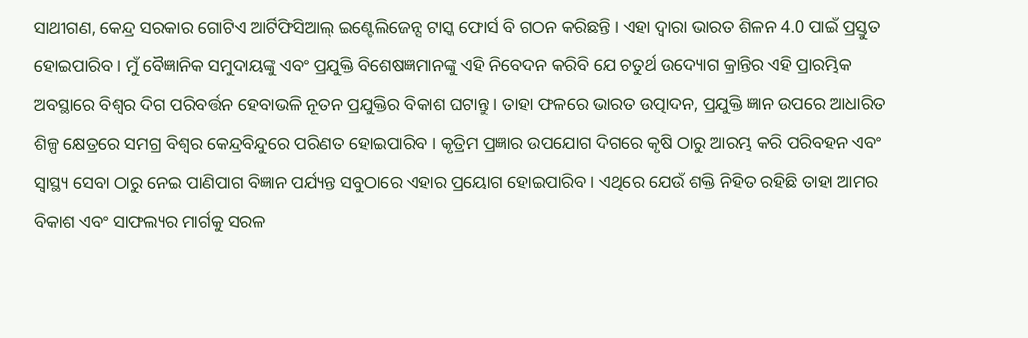ସାଥୀଗଣ, କେନ୍ଦ୍ର ସରକାର ଗୋଟିଏ ଆର୍ଟିଫିସିଆଲ୍ ଇଣ୍ଟେଲିଜେନ୍ସ ଟାସ୍କ ଫୋର୍ସ ବି ଗଠନ କରିଛନ୍ତି । ଏହା ଦ୍ୱାରା ଭାରତ ଶିଳନ 4.0 ପାଇଁ ପ୍ରସ୍ତୁତ ହୋଇପାରିବ । ମୁଁ ବୈଜ୍ଞାନିକ ସମୁଦାୟଙ୍କୁ ଏବଂ ପ୍ରଯୁକ୍ତି ବିଶେଷଜ୍ଞମାନଙ୍କୁ ଏହି ନିବେଦନ କରିବି ଯେ ଚତୁର୍ଥ ଉଦ୍ୟୋଗ କ୍ରାନ୍ତିର ଏହି ପ୍ରାରମ୍ଭିକ ଅବସ୍ଥାରେ ବିଶ୍ୱର ଦିଗ ପରିବର୍ତ୍ତନ ହେବାଭଳି ନୂତନ ପ୍ରଯୁକ୍ତିର ବିକାଶ ଘଟାନ୍ତୁ । ତାହା ଫଳରେ ଭାରତ ଉତ୍ପାଦନ, ପ୍ରଯୁକ୍ତି ଜ୍ଞାନ ଉପରେ ଆଧାରିତ ଶିଳ୍ପ କ୍ଷେତ୍ରରେ ସମଗ୍ର ବିଶ୍ୱର କେନ୍ଦ୍ରବିନ୍ଦୁରେ ପରିଣତ ହୋଇପାରିବ । କୃତ୍ରିମ ପ୍ରଜ୍ଞାର ଉପଯୋଗ ଦିଗରେ କୃଷି ଠାରୁ ଆରମ୍ଭ କରି ପରିବହନ ଏବଂ ସ୍ୱାସ୍ଥ୍ୟ ସେବା ଠାରୁ ନେଇ ପାଣିପାଗ ବିଜ୍ଞାନ ପର୍ଯ୍ୟନ୍ତ ସବୁଠାରେ ଏହାର ପ୍ରୟୋଗ ହୋଇପାରିବ । ଏଥିରେ ଯେଉଁ ଶକ୍ତି ନିହିତ ରହିଛି ତାହା ଆମର ବିକାଶ ଏବଂ ସାଫଲ୍ୟର ମାର୍ଗକୁ ସରଳ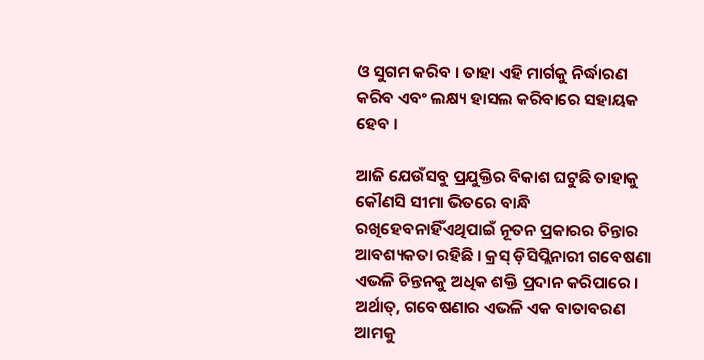ଓ ସୁଗମ କରିବ । ତାହା ଏହି ମାର୍ଗକୁ ନିର୍ଦ୍ଧାରଣ କରିବ ଏବଂ ଲକ୍ଷ୍ୟ ହାସଲ କରିବାରେ ସହାୟକ ହେବ ।

ଆଜି ଯେଉଁସବୁ ପ୍ରଯୁକ୍ତିର ବିକାଶ ଘଟୁଛି ତାହାକୁ କୌଣସି ସୀମା ଭିତରେ ବାନ୍ଧି ରଖିହେବନାହିଁଏଥିପାଇଁ ନୂତନ ପ୍ରକାରର ଚିନ୍ତାର ଆବଶ୍ୟକତା ରହିଛି । କ୍ରସ୍ ଡ଼ିସିପ୍ଲିନାରୀ ଗବେଷଣା ଏଭଳି ଚିନ୍ତନକୁ ଅଧିକ ଶକ୍ତି ପ୍ରଦାନ କରିପାରେ । ଅର୍ଥାତ୍, ଗବେଷଣାର ଏଭଳି ଏକ ବାତାବରଣ ଆମକୁ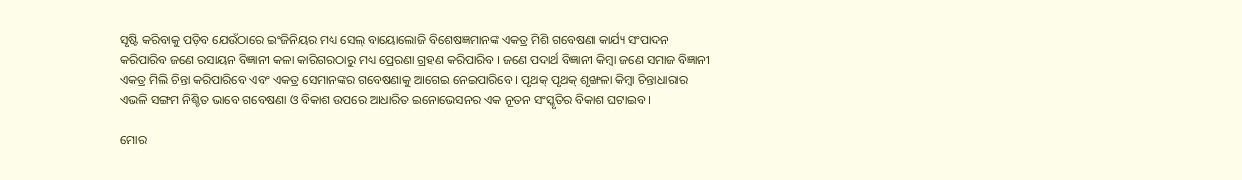ସୃଷ୍ଟି କରିବାକୁ ପଡ଼ିବ ଯେଉଁଠାରେ ଇଂଜିନିୟର ମଧ୍ୟ ସେଲ୍ ବାୟୋଲୋଜି ବିଶେଷଜ୍ଞମାନଙ୍କ ଏକତ୍ର ମିଶି ଗବେଷଣା କାର୍ଯ୍ୟ ସଂପାଦନ କରିପାରିବ ଜଣେ ରସାୟନ ବିଜ୍ଞାନୀ କଳା କାରିଗରଠାରୁ ମଧ୍ୟ ପ୍ରେରଣା ଗ୍ରହଣ କରିପାରିବ । ଜଣେ ପଦାର୍ଥ ବିଜ୍ଞାନୀ କିମ୍ବା ଜଣେ ସମାଜ ବିଜ୍ଞାନୀ ଏକତ୍ର ମିଲି ଚିନ୍ତା କରିପାରିବେ ଏବଂ ଏକତ୍ର ସେମାନଙ୍କର ଗବେଷଣାକୁ ଆଗେଇ ନେଇପାରିବେ । ପୃଥକ୍ ପୃଥକ୍ ଶୃଙ୍ଖଳା କିମ୍ବା ଚିନ୍ତାଧାରାର ଏଭଳି ସଙ୍ଗମ ନିଶ୍ଚିତ ଭାବେ ଗବେଷଣା ଓ ବିକାଶ ଉପରେ ଆଧାରିତ ଇନୋଭେସନର ଏକ ନୂତନ ସଂସ୍କୃତିର ବିକାଶ ଘଟାଇବ ।

ମୋର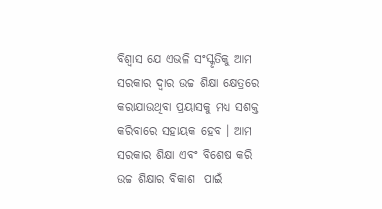ବିଶ୍ୱାସ ଯେ ଏଭଳି ସଂସ୍କୃତିକୁ ଆମ ସରକାର ଦ୍ୱାର ଉଚ୍ଚ ଶିକ୍ଷା କ୍ଷେତ୍ରରେ କରାଯାଉଥିବା ପ୍ରୟାସକୁ ମଧ୍ୟ ସଶକ୍ତ କରିବାରେ ସହାୟକ ହେବ । ଆମ ସରକାର ଶିକ୍ଷା ଏବଂ ବିଶେଷ କରି ଉଚ୍ଚ ଶିକ୍ଷାର ବିକାଶ  ପାଇଁ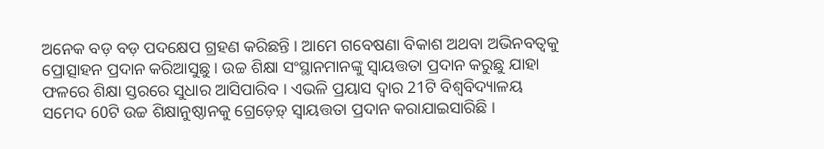ଅନେକ ବଡ଼ ବଡ଼ ପଦକ୍ଷେପ ଗ୍ରହଣ କରିଛନ୍ତି । ଆମେ ଗବେଷଣା ବିକାଶ ଅଥବା ଅଭିନବତ୍ୱକୁ ପ୍ରୋତ୍ସାହନ ପ୍ରଦାନ କରିଆସୁଛୁ । ଉଚ୍ଚ ଶିକ୍ଷା ସଂସ୍ଥାନମାନଙ୍କୁ ସ୍ୱାୟତ୍ତତା ପ୍ରଦାନ କରୁଛୁ ଯାହା ଫଳରେ ଶିକ୍ଷା ସ୍ତରରେ ସୁଧାର ଆସିପାରିବ । ଏଭଳି ପ୍ରୟାସ ଦ୍ୱାର 21ଟି ବିଶ୍ୱବିଦ୍ୟାଳୟ ସମେଦ 60ଟି ଉଚ୍ଚ ଶିକ୍ଷାନୁଷ୍ଠାନକୁ ଗ୍ରେଡ଼େଡ଼୍ ସ୍ୱାୟତ୍ତତା ପ୍ରଦାନ କରାଯାଇସାରିଛି ।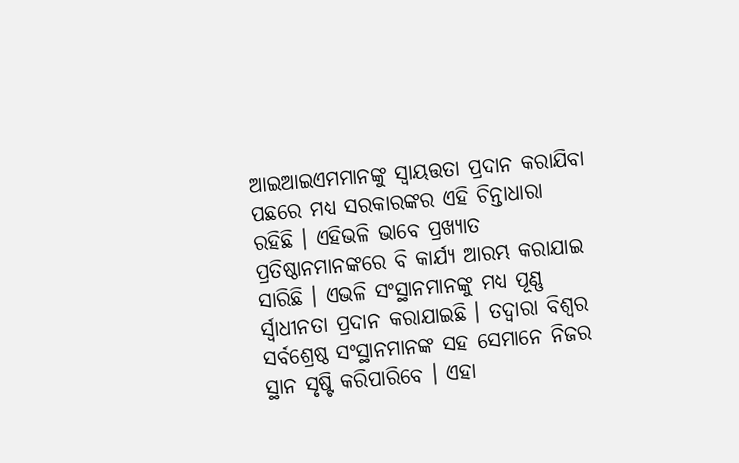ଆଇଆଇଏମମାନଙ୍କୁ ସ୍ୱାୟତ୍ତତା ପ୍ରଦାନ କରାଯିବା ପଛରେ ମଧ୍ୟ ସରକାରଙ୍କର ଏହି ଚିନ୍ତାଧାରା ରହିଛି । ଏହିଭଳି ଭାବେ ପ୍ରଖ୍ୟାତ ପ୍ରତିଷ୍ଠାନମାନଙ୍କରେ ବି କାର୍ଯ୍ୟ ଆରମ୍ଭ କରାଯାଇ ସାରିଛି । ଏଭଳି ସଂସ୍ଥାନମାନଙ୍କୁ ମଧ୍ୟ ପୂଣ୍ଣ ର୍ସ୍ୱାଧୀନତା ପ୍ରଦାନ କରାଯାଇଛି । ତଦ୍ୱାରା ବିଶ୍ୱର ସର୍ବଶ୍ରେଷ୍ଠ ସଂସ୍ଥାନମାନଙ୍କ ସହ ସେମାନେ ନିଜର ସ୍ଥାନ ସୃଷ୍ଟି କରିପାରିବେ । ଏହା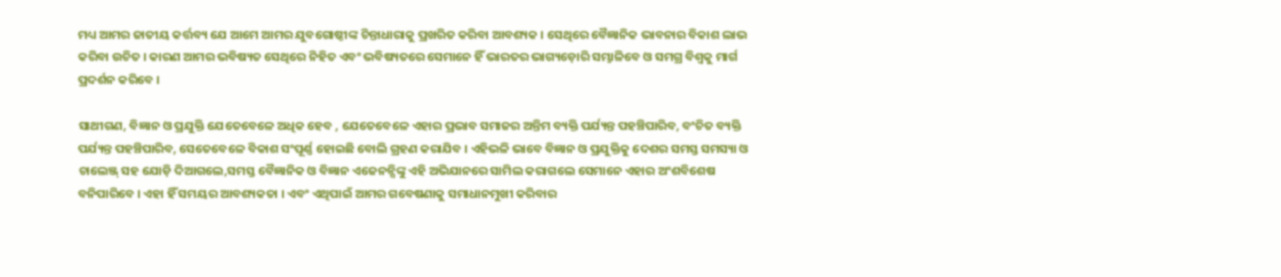ମଧ୍ୟ ଆମର ଜାତୀୟ କର୍ତ୍ତବ୍ୟ ଯେ ଆମେ ଆମର ଯୁବଗୋଷ୍ଠୀଙ୍କ ଚିନ୍ତାଧାରାକୁ ପ୍ରଖରିତ କରିବା ଆବଶ୍ୟକ । ସେଥିରେ ବୈଜ୍ଞାନିକ ଭାବନାର ବିକାଶ ଲାଭ କରିବା ଉଚିତ । କାରଣ ଆମର ଭବିଷ୍ୟତ ସେଥିରେ ନିହିତ ଏବଂ ଭବିଷ୍ୟତରେ ସେମାନେ ହିଁ ଭାରତର ଭାଗ୍ୟଡ଼ୋରି ସମ୍ଭାଳିବେ ଓ ସମଗ୍ର ବିଶ୍ୱକୁ ମାର୍ଗ ପ୍ରଦର୍ଶନ କରିବେ ।

ସାଥୀଗଣ, ବିଜ୍ଞାନ ଓ ପ୍ରଯୁକ୍ତି ଯେତେବେଳେ ଅଧିକ ହେବ , ଯେତେବେଳେ ଏହାର ପ୍ରଭାବ ସମାଜର ଅନ୍ତିମ ବ୍ୟକ୍ତି ପର୍ଯ୍ୟନ୍ତ ପହଞ୍ଚିପାରିବ, ବଂଚିତ ବ୍ୟକ୍ତି ପର୍ଯ୍ୟନ୍ତ ପହଞ୍ଚିପାରିବ, ସେତେବେଳେ ବିକାଶ ସଂପୂର୍ଣ୍ଣ ହୋଇଛି ବୋଲି ଗ୍ରହଣ କରାଯିବ । ଏହିଭଳି ଭାବେ ବିଜ୍ଞାନ ଓ ପ୍ରଯୁକ୍ତିକୁ ଦେଶର ସମସ୍ତ ସମସ୍ୟା ଓ ଚାଲେଞ୍ଜ୍ ସହ ଯୋଡ଼ି ଦିଆଗଲେ,ସମସ୍ତ ବୈଜ୍ଞାନିକ ଓ ବିଜ୍ଞାନ ଏଜେନନ୍ସିଙ୍କୁ ଏହି ଅଭିଯାନରେ ସାମିଲ କରାଗଲେ ସେମାନେ ଏହାର ଅଂଶବିଶେଷ ବନିପାରିବେ । ଏହା ହିଁ ସମୟର ଆବଶ୍ୟକତା । ଏବଂ ଏଥିପାଇଁ ଆମର ଗବେଷଣାକୁ ସମାଧାନମୁଖୀ କରିବାର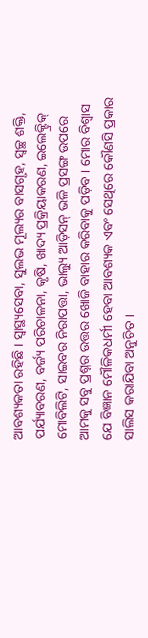ଆବଶ୍ୟକତା ରହିଛି । ସ୍ୱାସ୍ଥ୍ୟସେବା, ସୁଲଭ ମୂଲ୍ୟର ବାସଗୃହ, ସ୍ୱଚ୍ଛ ଶକ୍ତି, ପର୍ଯ୍ୟାବରଣ, ବର୍ଜ୍ୟ ପରିଚାଳନା, କୃଷି, ଖାଦ୍ୟ ପ୍ରକ୍ରିୟାକରଣ, ଇଲେକ୍ଟ୍ରିକ୍ ମୋବିଲିଟି, ସାଇବର ନିରାପତ୍ତା, ଭାଲ୍ୟୁ ଆଡ଼ିସନ୍ ଭଳି ପ୍ରସଙ୍ଗ ଉପରେ ଆମକୁ ସବୁ ପ୍ରଶ୍ନର ଉତ୍ତର ଖୋଜି ବାହାର କରିବାକୁ ପଡ଼ିବ । ମୋର ବିଶ୍ୱାସ ଯେ ବିଜ୍ଞାନ ମୌଳିକଧର୍ମୀ ହେବା ଆବଶ୍ୟକ ଏବଂ ସେଥିରେ କୌଣସି ପ୍ରକାର ସାଲିସ କରାଯିବା ଅନୁଚିତ ।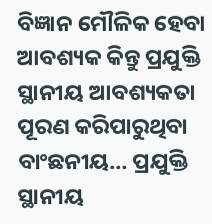ବିଜ୍ଞାନ ମୌଳିକ ହେବା ଆବଶ୍ୟକ କିନ୍ତୁ ପ୍ରଯୁକ୍ତି ସ୍ଥାନୀୟ ଆବଶ୍ୟକତା ପୂରଣ କରିପାରୁଥିବା ବାଂଛନୀୟ… ପ୍ରଯୁକ୍ତି ସ୍ଥାନୀୟ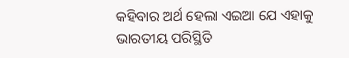କହିବାର ଅର୍ଥ ହେଲା ଏଇଆ ଯେ ଏହାକୁ ଭାରତୀୟ ପରିସ୍ଥିତି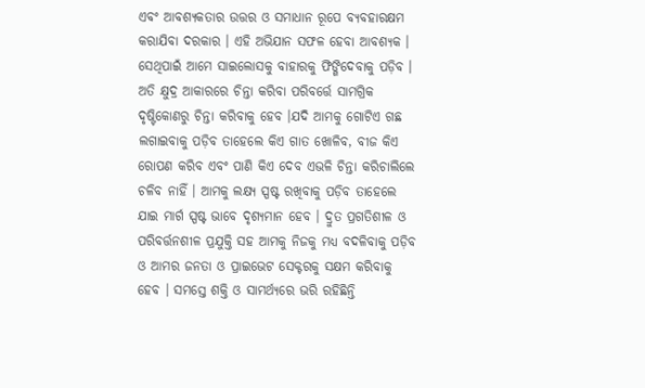ଏବଂ ଆବଶ୍ୟକତାର ଉତ୍ତର ଓ ସମାଧାନ ରୂପେ ବ୍ୟବହାରକ୍ଷମ କରାଯିବା ଦରକାର । ଏହି ଅଭିଯାନ ସଫଳ ହେବା ଆବଶ୍ୟକ । ସେଥିପାଇଁ ଆମେ ସାଇଲୋସକୁ ବାହାରକୁ ଫିଙ୍ଗିଦେବାକୁ ପଡ଼ିବ । ଅତି କ୍ଷୁଦ୍ର ଆକାରରେ ଚିନ୍ତା କରିବା ପରିବର୍ତ୍ତେ ସାମଗ୍ରିକ ଦୃଷ୍ଟିକୋଣରୁ ଚିନ୍ତା କରିବାକୁ ହେବ ।ଯଦି ଆମକୁ ଗୋଟିଏ ଗଛ ଲଗାଇବାକୁ ପଡ଼ିବ ତାହେଲେ କିଏ ଗାତ ଖୋଳିବ, ବୀଜ କିଏ ରୋପଣ କରିବ ଏବଂ ପାଣି କିଏ ଦେବ ଏଭଳି ଚିନ୍ତା କରିଚାଲିଲେ ଚଳିବ ନାହିଁ । ଆମକୁ ଲକ୍ଷ୍ୟ ସ୍ପଷ୍ଟ ରଖିବାକୁ ପଡ଼ିବ ତାହେଲେ ଯାଇ ମାର୍ଗ ସ୍ପଷ୍ଟ ଭାବେ ଦୃଶ୍ୟମାନ ହେବ । ଦ୍ରୁତ ପ୍ରଗତିଶୀଳ ଓ ପରିବର୍ତ୍ତନଶୀଳ ପ୍ରଯୁକ୍ତି ସହ ଆମକୁ ନିଜକୁ ମଧ୍ୟ ବଦଳିବାକୁ ପଡ଼ିବ ଓ ଆମର ଜନତା ଓ ପ୍ରାଇଭେଟ ସେକ୍ଟରକୁ ସକ୍ଷମ କରିବାକୁ ହେବ । ସମସ୍ତେ ଶକ୍ତି ଓ ସାମର୍ଥ୍ୟରେ ଭରି ରହିଛିନ୍ତି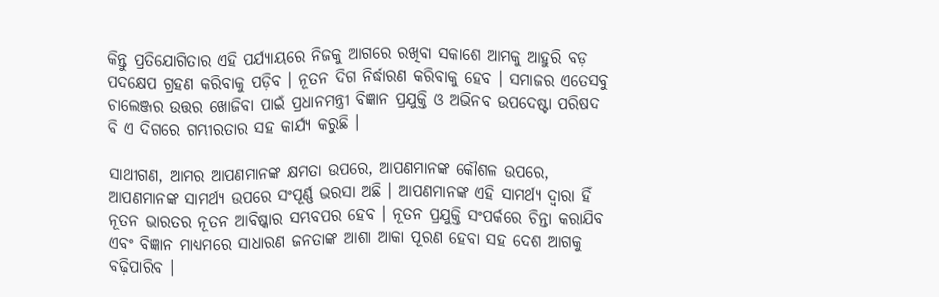କିନ୍ତୁ ପ୍ରତିଯୋଗିତାର ଏହି ପର୍ଯ୍ୟାୟରେ ନିଜକୁ ଆଗରେ ରଖିବା ସକାଶେ ଆମକୁ ଆହୁରି ବଡ଼ ପଦକ୍ଷେପ ଗ୍ରହଣ କରିବାକୁ ପଡ଼ିବ । ନୂତନ ଦିଗ ନିର୍ଦ୍ଧାରଣ କରିବାକୁ ହେବ । ସମାଜର ଏତେସବୁ ଚାଲେଞ୍ଜର ଉତ୍ତର ଖୋଜିବା ପାଇଁ ପ୍ରଧାନମନ୍ତ୍ରୀ ବିଜ୍ଞାନ ପ୍ରଯୁକ୍ତି ଓ ଅଭିନବ ଉପଦେଷ୍ଟା ପରିଷଦ ବି ଏ ଦିଗରେ ଗମ୍ଭୀରତାର ସହ କାର୍ଯ୍ୟ କରୁଛି ।

ସାଥୀଗଣ, ଆମର ଆପଣମାନଙ୍କ କ୍ଷମତା ଉପରେ, ଆପଣମାନଙ୍କ କୌଶଳ ଉପରେ, ଆପଣମାନଙ୍କ ସାମର୍ଥ୍ୟ ଉପରେ ସଂପୂର୍ଣ୍ଣ ଭରସା ଅଛି । ଆପଣମାନଙ୍କ ଏହି ସାମର୍ଥ୍ୟ ଦ୍ୱାରା ହିଁ ନୂତନ ଭାରତର ନୂତନ ଆବିଷ୍କାର ସମ୍ଭବପର ହେବ । ନୂତନ ପ୍ରଯୁକ୍ତି ସଂପର୍କରେ ଚିନ୍ତା କରାଯିବ ଏବଂ ବିଜ୍ଞାନ ମାଧ୍ୟମରେ ସାଧାରଣ ଜନତାଙ୍କ ଆଶା ଆକା ପୂରଣ ହେବା ସହ ଦେଶ ଆଗକୁ ବଢ଼ିପାରିବ ।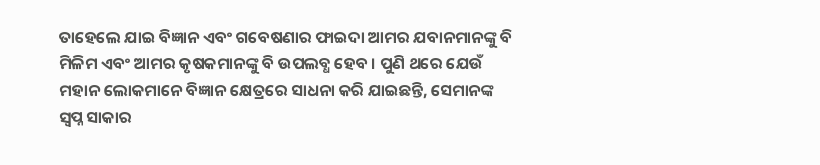ତାହେଲେ ଯାଇ ବିଜ୍ଞାନ ଏବଂ ଗବେଷଣାର ଫାଇଦା ଆମର ଯବାନମାନଙ୍କୁ ବି ମିଳିମ ଏବଂ ଆମର କୃଷକମାନଙ୍କୁ ବି ଉପଲବ୍ଧ ହେବ । ପୁଣି ଥରେ ଯେଉଁ ମହାନ ଲୋକମାନେ ବିଜ୍ଞାନ କ୍ଷେତ୍ରରେ ସାଧନା କରି ଯାଇଛନ୍ତି, ସେମାନଙ୍କ ସ୍ୱପ୍ନ ସାକାର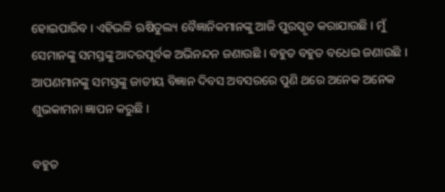ହୋଇପାରିବ । ଏହିଭଳି ଋଷିତୁଲ୍ୟ ବୈଜ୍ଞାନିକମାନଙ୍କୁ ଆଜି ପୁରସ୍କୃତ କରାଯାଉଛି । ମୁଁ ସେମାନଙ୍କୁ ସମସ୍ତଙ୍କୁ ଆଦରପୂର୍ବକ ଅଭିନନ୍ଦନ ଜଣାଉଛି । ବହୁତ ବହୁତ ବଧେଇ ଜଣାଉଛି । ଆପଣମାନଙ୍କୁ ସମସ୍ତଙ୍କୁ ଜାତୀୟ ବିଜ୍ଞାନ ଦିବସ ଅବସରରେ ପୁଣି ଥରେ ଅନେକ ଅନେକ ଶୁଭକାମନା ଜ୍ଞାପନ କରୁଛି ।

ବହୁତ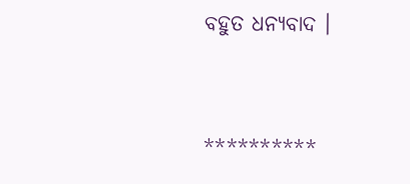ବହୁତ ଧନ୍ୟବାଦ ।



**********